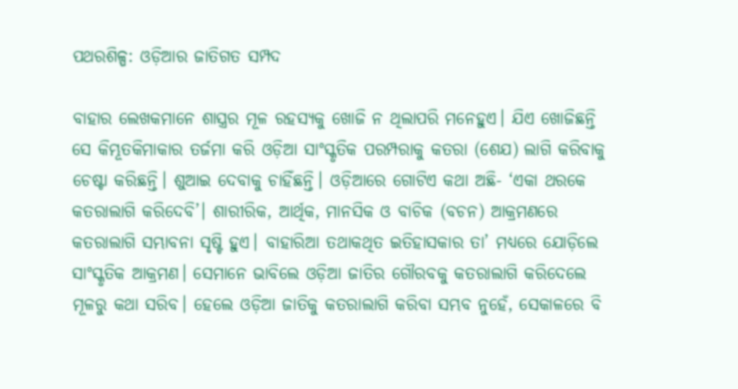ପଥରଶିଳ୍ପ: ଓଡ଼ିଆର ଜାତିଗତ ସମ୍ପଦ

ବାହାର ଲେଖକମାନେ ଶାସ୍ତ୍ରର ମୂଳ ରହସ୍ୟକୁ ଖୋଜି ନ ଥିଲାପରି ମନେହୁଏ। ଯିଏ ଖୋଜିଛନ୍ତି ସେ କିମ୍ଭୂତକିମାକାର ତର୍ଜମା କରି ଓଡ଼ିଆ ସାଂସ୍କୃତିକ ପରମ୍ପରାକୁ କତରା (ଶେଯ) ଲାଗି କରିବାକୁ ଚେଷ୍ଟା କରିଛନ୍ତି। ଶୁଆଇ ଦେବାକୁ ଚାହିଁଛନ୍ତି। ଓଡ଼ିଆରେ ଗୋଟିଏ କଥା ଅଛି- ‘ଏକା ଥରକେ କତରାଲାଗି କରିଦେବି’। ଶାରୀରିକ, ଆର୍ଥିକ, ମାନସିକ ଓ ବାଚିକ (ବଚନ) ଆକ୍ରମଣରେ କତରାଲାଗି ସମ୍ଭାବନା ସୃଷ୍ଟି ହୁଏ। ବାହାରିଆ ତଥାକଥିତ ଇତିହାସକାର ତା’ ମଧ୍ୟରେ ଯୋଡ଼ିଲେ ସାଂସ୍କୃତିକ ଆକ୍ରମଣ। ସେମାନେ ଭାବିଲେ ଓଡ଼ିଆ ଜାତିର ଗୌରବକୁ କତରାଲାଗି କରିଦେଲେ ମୂଳରୁ କଥା ସରିବ। ହେଲେ ଓଡ଼ିଆ ଜାତିକୁ କତରାଲାଗି କରିବା ସମ୍ଭବ ନୁହେଁ, ସେକାଳରେ ବି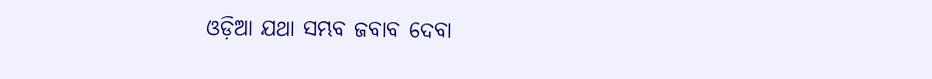ଓଡ଼ିଆ ଯଥା ସମ୍ଭବ ଜବାବ ଦେବା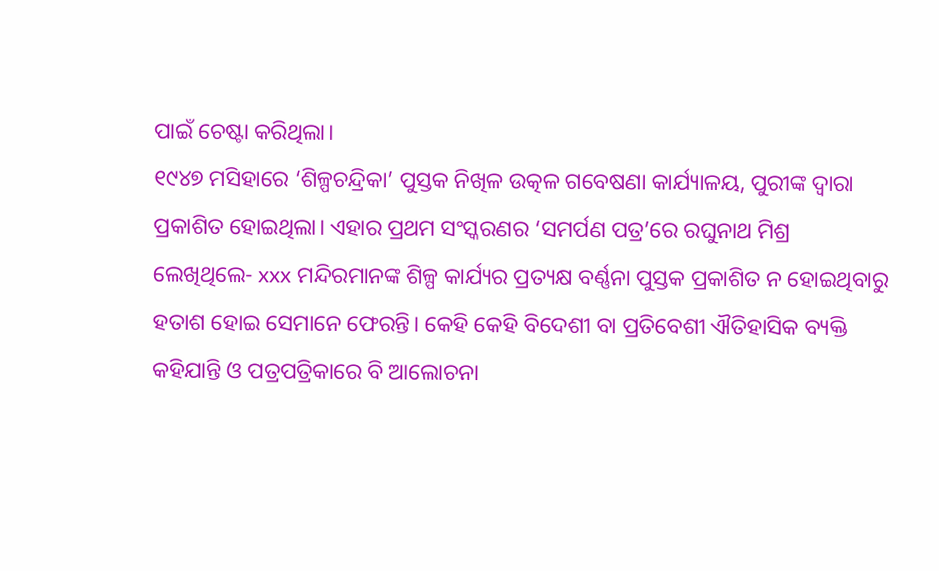ପାଇଁ ଚେଷ୍ଟା କରିଥିଲା।
୧୯୪୭ ମସିହାରେ ‘ଶିଳ୍ପଚନ୍ଦ୍ରିକା’ ପୁସ୍ତକ ନିଖିଳ ଉତ୍କଳ ଗବେଷଣା କାର୍ଯ୍ୟାଳୟ, ପୁରୀଙ୍କ ଦ୍ୱାରା ପ୍ରକାଶିତ ହୋଇଥିଲା। ଏହାର ପ୍ରଥମ ସଂସ୍କରଣର ‘ସମର୍ପଣ ପତ୍ର’ରେ ରଘୁନାଥ ମିଶ୍ର ଲେଖିଥିଲେ- xxx ମନ୍ଦିରମାନଙ୍କ ଶିଳ୍ପ କାର୍ଯ୍ୟର ପ୍ରତ୍ୟକ୍ଷ ବର୍ଣ୍ଣନା ପୁସ୍ତକ ପ୍ରକାଶିତ ନ ହୋଇଥିବାରୁ ହତାଶ ହୋଇ ସେମାନେ ଫେରନ୍ତି। କେହି କେହି ବିଦେଶୀ ବା ପ୍ରତିବେଶୀ ଐତିହାସିକ ବ୍ୟକ୍ତି କହିଯାନ୍ତି ଓ ପତ୍ରପତ୍ରିକାରେ ବି ଆଲୋଚନା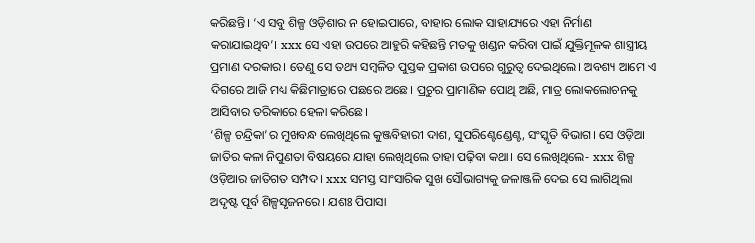କରିଛନ୍ତି। ‘ଏ ସବୁ ଶିଳ୍ପ ଓଡ଼ିଶାର ନ ହୋଇପାରେ, ବାହାର ଲୋକ ସାହାଯ୍ୟରେ ଏହା ନିର୍ମାଣ କରାଯାଇଥିବ’। xxx ସେ ଏହା ଉପରେ ଆହୁରି କହିଛନ୍ତି ମତକୁ ଖଣ୍ଡନ କରିବା ପାଇଁ ଯୁକ୍ତିମୂଳକ ଶାସ୍ତ୍ରୀୟ ପ୍ରମାଣ ଦରକାର। ତେଣୁ ସେ ତଥ୍ୟ ସମ୍ବଳିତ ପୁସ୍ତକ ପ୍ରକାଶ ଉପରେ ଗୁରୁତ୍ୱ ଦେଇଥିଲେ। ଅବଶ୍ୟ ଆମେ ଏ ଦିଗରେ ଆଜି ମଧ୍ୟ କିଛିମାତ୍ରାରେ ପଛରେ ଅଛେ। ପ୍ରଚୁର ପ୍ରାମାଣିକ ପୋଥି ଅଛି, ମାତ୍ର ଲୋକଲୋଚନକୁ ଆସିବାର ତରିକାରେ ହେଳା କରିଛେ।
‘ଶିଳ୍ପ ଚନ୍ଦ୍ରିକା’ର ମୁଖବନ୍ଧ ଲେଖିଥିଲେ କୁଞ୍ଜବିହାରୀ ଦାଶ, ସୁପରିଣ୍ଟେଣ୍ଡେଣ୍ଟ, ସଂସ୍କୃତି ବିଭାଗ। ସେ ଓଡ଼ିଆ ଜାତିର କଳା ନିପୁଣତା ବିଷୟରେ ଯାହା ଲେଖିଥିଲେ ତାହା ପଢ଼ିବା କଥା। ସେ ଲେଖିଥିଲେ- xxx ଶିଳ୍ପ ଓଡ଼ିଆର ଜାତିଗତ ସମ୍ପଦ। xxx ସମସ୍ତ ସାଂସାରିକ ସୁଖ ସୌଭାଗ୍ୟକୁ ଜଳାଞ୍ଜଳି ଦେଇ ସେ ଲାଗିଥିଲା ଅଦୃଷ୍ଟ ପୂର୍ବ ଶିଳ୍ପସୃଜନରେ। ଯଶଃ ପିପାସା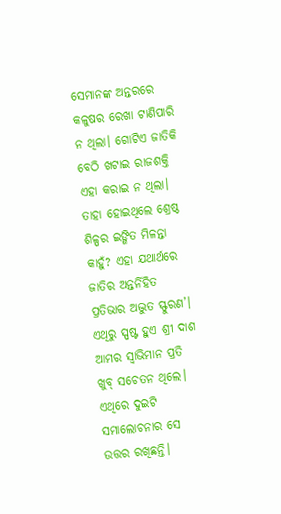ସେମାନଙ୍କ ଅନ୍ତରରେ କଳୁଷର ରେଖା ଟାଣିପାରି ନ ଥିଲା। ଗୋଟିଏ ଜାତିକି ବେଠି ଖଟାଇ ରାଜଶକ୍ତି ଏହା କରାଇ ନ ଥିଲା। ତାହା ହୋଇଥିଲେ ଶ୍ରେଷ୍ଠ ଶିଳ୍ପର ଇଙ୍ଗିତ ମିଳନ୍ତା କାହୁଁ? ଏହା ଯଥାର୍ଥରେ ଜାତିର ଅନ୍ତର୍ନିହିତ ପ୍ରତିଭାର ଅଦ୍ଭୁତ ସ୍ଫୁରଣ’।
ଏଥିରୁ ସ୍ପଷ୍ଟ ହୁଏ ଶ୍ରୀ ଦାଶ ଆମର ସ୍ବାଭିମାନ ପ୍ରତି ଖୁବ୍‌ ସଚେତନ ଥିଲେ। ଏଥିରେ ଦୁଇଟି ସମାଲୋଚନାର ସେ ଉତ୍ତର ରଖିଛନ୍ତି।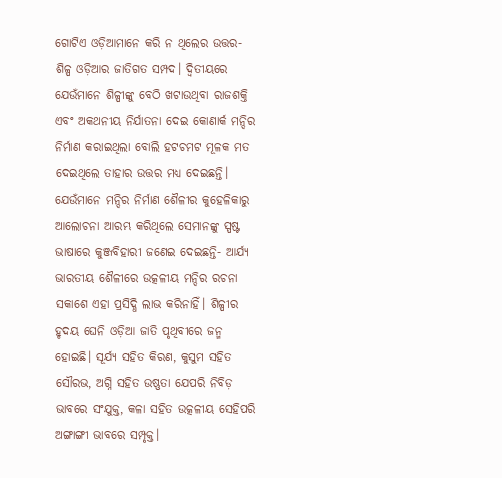ଗୋଟିଏ ଓଡ଼ିଆମାନେ କରି ନ ଥିଲେର ଉତ୍ତର- ଶିଳ୍ପ ଓଡ଼ିଆର ଜାତିଗତ ସମ୍ପଦ। ଦ୍ୱିତୀୟରେ ଯେଉଁମାନେ ଶିଳ୍ପୀଙ୍କୁ ବେଠି ଖଟାଉଥିବା ରାଜଶକ୍ତି ଏବଂ ଅକଥନୀୟ ନିର୍ଯାତନା ଦେଇ କୋଣାର୍କ ମନ୍ଦିର ନିର୍ମାଣ କରାଇଥିଲା ବୋଲି ହଟଚମଟ ମୂଳକ ମତ ଦେଇଥିଲେ ତାହାର ଉତ୍ତର ମଧ୍ୟ ଦେଇଛନ୍ତି।
ଯେଉଁମାନେ ମନ୍ଦିର ନିର୍ମାଣ ଶୈଳୀର କୁହେଳିକାରୁ ଆଲୋଚନା ଆରମ୍ଭ କରିଥିଲେ ସେମାନଙ୍କୁ ସ୍ପଷ୍ଟ ଭାଷାରେ କୁଞ୍ଜବିହାରୀ ଜଣେଇ ଦେଇଛନ୍ତି- ଆର୍ଯ୍ୟ ଭାରତୀୟ ଶୈଳୀରେ ଉତ୍କଳୀୟ ମନ୍ଦିର ରଚନା ସକାଶେ ଏହା ପ୍ରସିଦ୍ଧି ଲାଭ କରିନାହିଁ। ଶିଳ୍ପୀର ହୃଦୟ ଘେନି ଓଡ଼ିଆ ଜାତି ପୃଥିବୀରେ ଜନ୍ମ ହୋଇଛି। ସୂର୍ଯ୍ୟ ସହିତ କିରଣ, କୁସୁମ ସହିତ ସୌରଭ, ଅଗ୍ନି ସହିତ ଉଷ୍ଣତା ଯେପରି ନିବିଡ଼ ଭାବରେ ସଂଯୁକ୍ତ, କଳା ସହିତ ଉତ୍କଳୀୟ ସେହିପରି ଅଙ୍ଗାଙ୍ଗୀ ଭାବରେ ସମ୍ପୃକ୍ତ।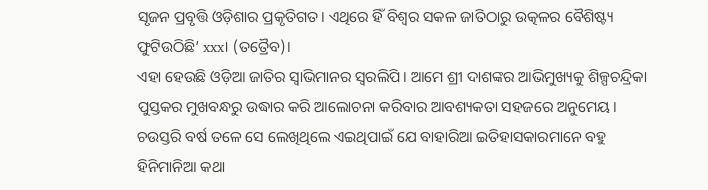ସୃଜନ ପ୍ରବୃତ୍ତି ଓଡ଼ିଶାର ପ୍ରକୃତିଗତ। ଏଥିରେ ହିଁ ବିଶ୍ୱର ସକଳ ଜାତିଠାରୁ ଉତ୍କଳର ବୈଶିଷ୍ଟ୍ୟ ଫୁଟିଉଠିଛି’ xxx। (ତତ୍ରୈବ)।
ଏହା ହେଉଛି ଓଡ଼ିଆ ଜାତିର ସ୍ବାଭିମାନର ସ୍ବରଲିପି। ଆମେ ଶ୍ରୀ ଦାଶଙ୍କର ଆଭିମୁଖ୍ୟକୁ ଶିଳ୍ପଚନ୍ଦ୍ରିକା ପୁସ୍ତକର ମୁଖବନ୍ଧରୁ ଉଦ୍ଧାର କରି ଆଲୋଚନା କରିବାର ଆବଶ୍ୟକତା ସହଜରେ ଅନୁମେୟ। ଚଉସ୍ତରି ବର୍ଷ ତଳେ ସେ ଲେଖିଥିଲେ ଏଇଥିପାଇଁ ଯେ ବାହାରିଆ ଇତିହାସକାରମାନେ ବହୁ ହିନିମାନିଆ କଥା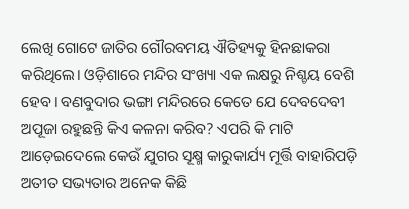ଲେଖି ଗୋଟେ ଜାତିର ଗୌରବମୟ ଐତିହ୍ୟକୁ ହିନଛାକରା କରିଥିଲେ। ଓଡ଼ିଶାରେ ମନ୍ଦିର ସଂଖ୍ୟା ଏକ ଲକ୍ଷରୁ ନିଶ୍ଚୟ ବେଶି ହେବ। ବଣବୁଦାର ଭଙ୍ଗା ମନ୍ଦିରରେ କେତେ ଯେ ଦେବଦେବୀ ଅପୂଜା ରହୁଛନ୍ତି କିଏ କଳନା କରିବ? ଏପରି କି ମାଟି ଆଡ଼େଇଦେଲେ କେଉଁ ଯୁଗର ସୂକ୍ଷ୍ମ କାରୁକାର୍ଯ୍ୟ ମୂର୍ତ୍ତି ବାହାରିପଡ଼ି ଅତୀତ ସଭ୍ୟତାର ଅନେକ କିଛି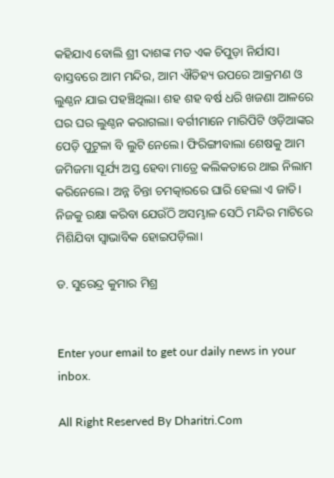କହିଯାଏ ବୋଲି ଶ୍ରୀ ଦାଶଙ୍କ ମତ ଏକ ଚିପୁଡ଼ା ନିର୍ଯାସ।
ବାସ୍ତବରେ ଆମ ମନ୍ଦିର, ଆମ ଐତିହ୍ୟ ଉପରେ ଆକ୍ରମଣ ଓ ଲୁଣ୍ଠନ ଯାଇ ପହଞ୍ଚିଥିଲା। ଶହ ଶହ ବର୍ଷ ଧରି ଖଜଣା ଆଳରେ ଘର ଘର ଲୁଣ୍ଠନ କରାଗଲା। ବର୍ଗୀମାନେ ମାରିପିଟି ଓଡ଼ିଆଙ୍କର ପେଡ଼ି ପୁଟୁଳା ବି ଲୁଟି ନେଲେ। ଫିରିଙ୍ଗୀବାଲା ଶେଷକୁ ଆମ ଜମିଜମା ସୂର୍ଯ୍ୟ ଅସ୍ତ ହେବା ମାତ୍ରେ କଲିକତାରେ ଥାଇ ନିଲାମ କରିନେଲେ। ଅନ୍ନ ଚିନ୍ତା ଚମତ୍କାରରେ ଘାରି ହେଲା ଏ ଜାତି। ନିଜକୁ ରକ୍ଷା କରିବା ଯେଉଁଠି ଅସମ୍ଭାଳ ସେଠି ମନ୍ଦିର ମାଟିରେ ମିଶିଯିବା ସ୍ବାଭାବିକ ହୋଇପଡ଼ିଲା।

ଡ. ସୁରେନ୍ଦ୍ର କୁମାର ମିଶ୍ର


Enter your email to get our daily news in your inbox.

All Right Reserved By Dharitri.Com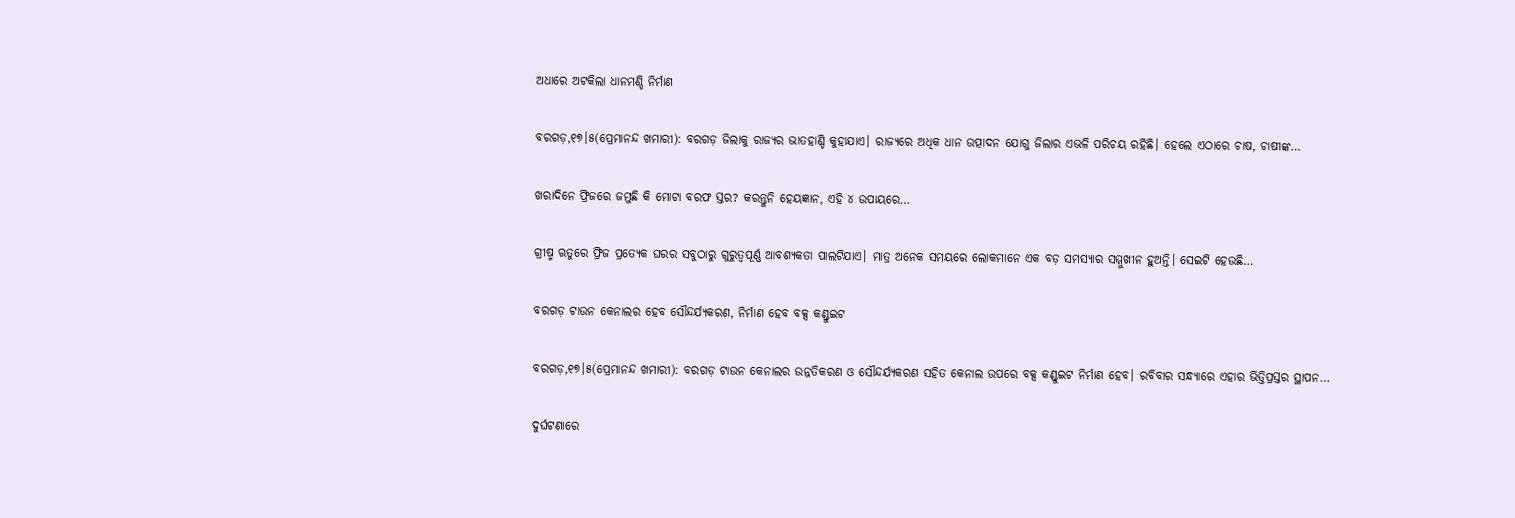ଅଧାରେ ଅଟକିଲା ଧାନମଣ୍ଡି ନିର୍ମାଣ

ବରଗଡ଼,୧୭।୫(ପ୍ରେମାନନ୍ଦ ଖମାରୀ): ବରଗଡ଼ ଜିଲାକୁ ରାଜ୍ୟର ଭାତହାଣ୍ଡି କୁହାଯାଏ। ରାଜ୍ୟରେ ଅଧିକ ଧାନ ଉତ୍ପାଦନ ଯୋଗୁ ଜିଲାର ଏଭଳି ପରିଚୟ ରହିଛି। ହେଲେ ଏଠାରେ ଚାଷ, ଚାଷୀଙ୍କ…

ଖରାଦିନେ ଫ୍ରିଜରେ ଜମୁଛି କି ମୋଟା ବରଫ ସ୍ତର? କରନ୍ତୁନି ହେୟଜ୍ଞାନ, ଏହି ୪ ଉପାୟରେ…

ଗ୍ରୀଷ୍ମ ଋତୁରେ ଫ୍ରିଜ ପ୍ରତ୍ୟେକ ଘରର ସବୁଠାରୁ ଗୁରୁତ୍ୱପୂର୍ଣ୍ଣ ଆବଶ୍ୟକତା ପାଲଟିଯାଏ। ମାତ୍ର ଅନେକ ସମୟରେ ଲୋକମାନେ ଏକ ବଡ଼ ସମସ୍ୟାର ସମ୍ମୁଖୀନ ହୁଅନ୍ତି। ସେଇଟି ହେଉଛି…

ବରଗଡ଼ ଟାଉନ କେନାଲର ହେବ ସୌନ୍ଦର୍ଯ୍ୟକରଣ, ନିର୍ମାଣ ହେବ ବକ୍ସ କଣ୍ଡୁଇଟ

ବରଗଡ଼,୧୭।୫(ପ୍ରେମାନନ୍ଦ ଖମାରୀ): ବରଗଡ଼ ଟାଉନ କେନାଲର ଉନ୍ନତିକରଣ ଓ ସୌନ୍ଦର୍ଯ୍ୟକରଣ ସହିତ କେନାଲ ଉପରେ ବକ୍ସ କଣ୍ଡୁଇଟ ନିର୍ମାଣ ହେବ। ରବିବାର ସନ୍ଧ୍ୟାରେ ଏହାର ଭିତ୍ତିପ୍ରସ୍ତର ସ୍ଥାପନ…

ଦୁର୍ଘଟଣାରେ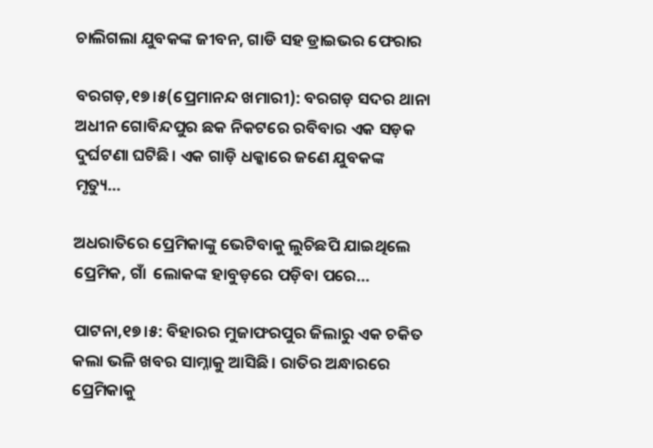ଚାଲିଗଲା ଯୁବକଙ୍କ ଜୀବନ, ଗାଡି ସହ ଡ୍ରାଇଭର ଫେରାର

ବରଗଡ଼,୧୭।୫(ପ୍ରେମାନନ୍ଦ ଖମାରୀ): ବରଗଡ଼ ସଦର ଥାନା ଅଧୀନ ଗୋବିନ୍ଦପୁର ଛକ ନିକଟରେ ରବିବାର ଏକ ସଡ଼କ ଦୁର୍ଘଟଣା ଘଟିଛି। ଏକ ଗାଡ଼ି ଧକ୍କାରେ ଜଣେ ଯୁବକଙ୍କ ମୃତ୍ୟୁ…

ଅଧରାତିରେ ପ୍ରେମିକାଙ୍କୁ ଭେଟିବାକୁ ଲୁଚିଛପି ଯାଇଥିଲେ ପ୍ରେମିକ, ଗାଁ  ଲୋକଙ୍କ ହାବୁଡ଼ରେ ପଡ଼ିବା ପରେ…

ପାଟନା,୧୭।୫: ବିହାରର ମୁଜାଫରପୁର ଜିଲାରୁ ଏକ ଚକିତ କଲା ଭଳି ଖବର ସାମ୍ନାକୁ ଆସିଛି। ରାତିର ଅନ୍ଧାରରେ ପ୍ରେମିକାକୁ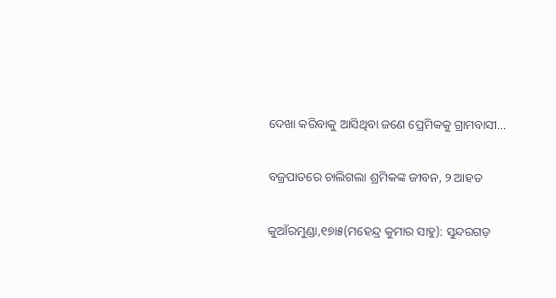ଦେଖା କରିବାକୁ ଆସିଥିବା ଜଣେ ପ୍ରେମିକକୁ ଗ୍ରାମବାସୀ…

ବଜ୍ରପାତରେ ଚାଲିଗଲା ଶ୍ରମିକଙ୍କ ଜୀବନ, ୨ ଆହତ

କୁଆଁରମୁଣ୍ଡା,୧୭ା୫(ମହେନ୍ଦ୍ର କୁମାର ସାହୁ): ସୁନ୍ଦରଗଡ଼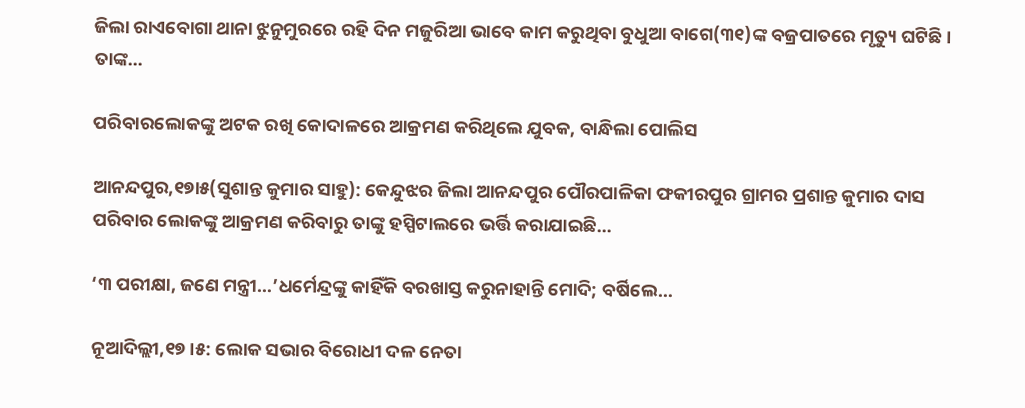ଜିଲା ରାଏବୋଗା ଥାନା ଝୁନୁମୁରରେ ରହି ଦିନ ମଜୁରିଆ ଭାବେ କାମ କରୁଥିବା ବୁଧୁଆ ବାଗେ(୩୧)ଙ୍କ ବଜ୍ରପାତରେ ମୃତ୍ୟୁ ଘଟିଛି। ତାଙ୍କ…

ପରିବାରଲୋକଙ୍କୁ ଅଟକ ରଖି କୋଦାଳରେ ଆକ୍ରମଣ କରିଥିଲେ ଯୁବକ, ବାନ୍ଧିଲା ପୋଲିସ

ଆନନ୍ଦପୁର,୧୭ା୫(ସୁଶାନ୍ତ କୁମାର ସାହୁ): କେନ୍ଦୁଝର ଜିଲା ଆନନ୍ଦପୁର ପୌରପାଳିକା ଫକୀରପୁର ଗ୍ରାମର ପ୍ରଶାନ୍ତ କୁମାର ଦାସ ପରିବାର ଲୋକଙ୍କୁ ଆକ୍ରମଣ କରିବାରୁ ତାଙ୍କୁ ହସ୍ପିଟାଲରେ ଭର୍ତ୍ତି କରାଯାଇଛି…

‘୩ ପରୀକ୍ଷା, ଜଣେ ମନ୍ତ୍ରୀ…’ଧର୍ମେନ୍ଦ୍ରଙ୍କୁ କାହିଁକି ବରଖାସ୍ତ କରୁନାହାନ୍ତି ମୋଦି; ବର୍ଷିଲେ…

ନୂଆଦିଲ୍ଲୀ,୧୭।୫: ଲୋକ ସଭାର ବିରୋଧୀ ଦଳ ନେତା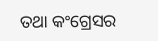ତଥା କଂଗ୍ରେସର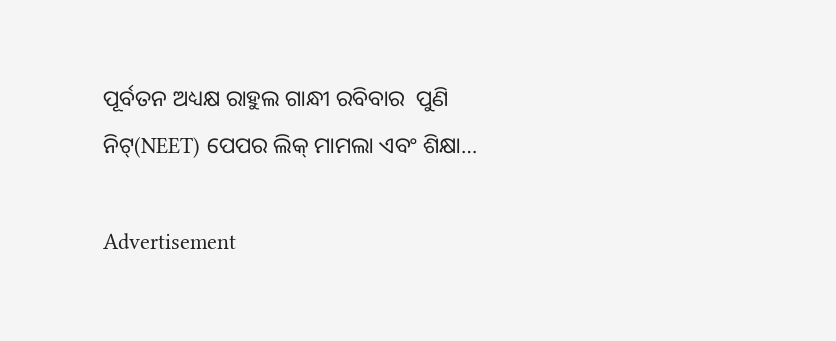ପୂର୍ବତନ ଅଧ୍ୟକ୍ଷ ରାହୁଲ ଗାନ୍ଧୀ ରବିବାର  ପୁଣି ନିଟ୍‌(NEET) ପେପର ଲିକ୍‌ ମାମଲା ଏବଂ ଶିକ୍ଷା…

Advertisement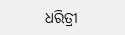ଧରିତ୍ରୀ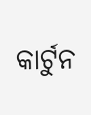କାର୍ଟୁନ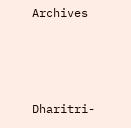Archives



Dharitri-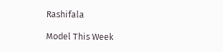Rashifala

Model This Week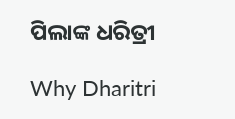ପିଲାଙ୍କ ଧରିତ୍ରୀ

Why Dharitri